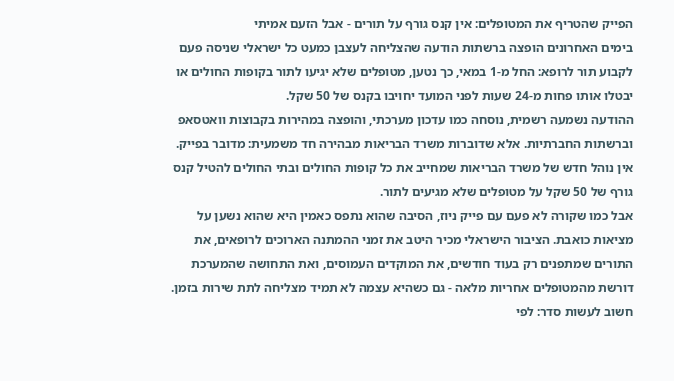הפייק שהטריף את המטופלים: אין קנס גורף על תורים - אבל הזעם אמיתי
בימים האחרונים הופצה ברשתות הודעה שהצליחה לעצבן כמעט כל ישראלי שניסה פעם לקבוע תור לרופא: החל מ-1 במאי, כך נטען, מטופלים שלא יגיעו לתור בקופות החולים או יבטלו אותו פחות מ-24 שעות לפני המועד יחויבו בקנס של 50 שקל.
ההודעה נשמעה רשמית, נוסחה כמו עדכון מערכתי, והופצה במהירות בקבוצות וואטסאפ וברשתות החברתיות. אלא שדוברות משרד הבריאות מבהירה חד משמעית: מדובר בפייק. אין נוהל חדש של משרד הבריאות שמחייב את כל קופות החולים ובתי החולים להטיל קנס גורף של 50 שקל על מטופלים שלא מגיעים לתור.
אבל כמו שקורה לא פעם עם פייק ניוז, הסיבה שהוא נתפס כאמין היא שהוא נשען על מציאות כואבת. הציבור הישראלי מכיר היטב את זמני ההמתנה הארוכים לרופאים, את התורים שמתפנים רק בעוד חודשים, את המוקדים העמוסים, ואת התחושה שהמערכת דורשת מהמטופלים אחריות מלאה - גם כשהיא עצמה לא תמיד מצליחה לתת שירות בזמן.
חשוב לעשות סדר: לפי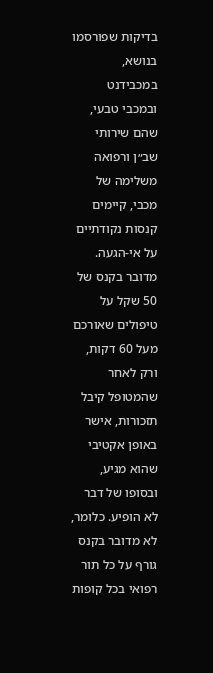בדיקות שפורסמו בנושא, במכבידנט ובמכבי טבעי, שהם שירותי שב״ן ורפואה משלימה של מכבי, קיימים קנסות נקודתיים על אי-הגעה. מדובר בקנס של 50 שקל על טיפולים שאורכם מעל 60 דקות, ורק לאחר שהמטופל קיבל תזכורות, אישר באופן אקטיבי שהוא מגיע, ובסופו של דבר לא הופיע. כלומר, לא מדובר בקנס גורף על כל תור רפואי בכל קופות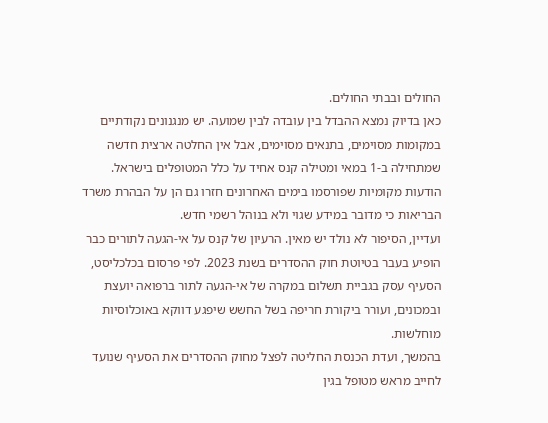החולים ובבתי החולים.
כאן בדיוק נמצא ההבדל בין עובדה לבין שמועה. יש מנגנונים נקודתיים במקומות מסוימים, בתנאים מסוימים, אבל אין החלטה ארצית חדשה שמתחילה ב-1 במאי ומטילה קנס אחיד על כלל המטופלים בישראל. הודעות מקומיות שפורסמו בימים האחרונים חזרו גם הן על הבהרת משרד הבריאות כי מדובר במידע שגוי ולא בנוהל רשמי חדש.
ועדיין, הסיפור לא נולד יש מאין. הרעיון של קנס על אי-הגעה לתורים כבר הופיע בעבר בטיוטת חוק ההסדרים בשנת 2023. לפי פרסום בכלכליסט, הסעיף עסק בגביית תשלום במקרה של אי-הגעה לתור ברפואה יועצת ובמכונים, ועורר ביקורת חריפה בשל החשש שיפגע דווקא באוכלוסיות מוחלשות.
בהמשך, ועדת הכנסת החליטה לפצל מחוק ההסדרים את הסעיף שנועד לחייב מראש מטופל בגין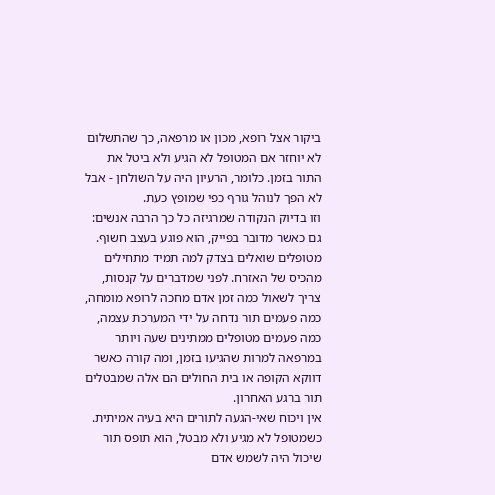ביקור אצל רופא, מכון או מרפאה, כך שהתשלום לא יוחזר אם המטופל לא הגיע ולא ביטל את התור בזמן. כלומר, הרעיון היה על השולחן - אבל לא הפך לנוהל גורף כפי שמופץ כעת.
וזו בדיוק הנקודה שמרגיזה כל כך הרבה אנשים: גם כאשר מדובר בפייק, הוא פוגע בעצב חשוף. מטופלים שואלים בצדק למה תמיד מתחילים מהכיס של האזרח. לפני שמדברים על קנסות, צריך לשאול כמה זמן אדם מחכה לרופא מומחה, כמה פעמים תור נדחה על ידי המערכת עצמה, כמה פעמים מטופלים ממתינים שעה ויותר במרפאה למרות שהגיעו בזמן, ומה קורה כאשר דווקא הקופה או בית החולים הם אלה שמבטלים תור ברגע האחרון.
אין ויכוח שאי-הגעה לתורים היא בעיה אמיתית. כשמטופל לא מגיע ולא מבטל, הוא תופס תור שיכול היה לשמש אדם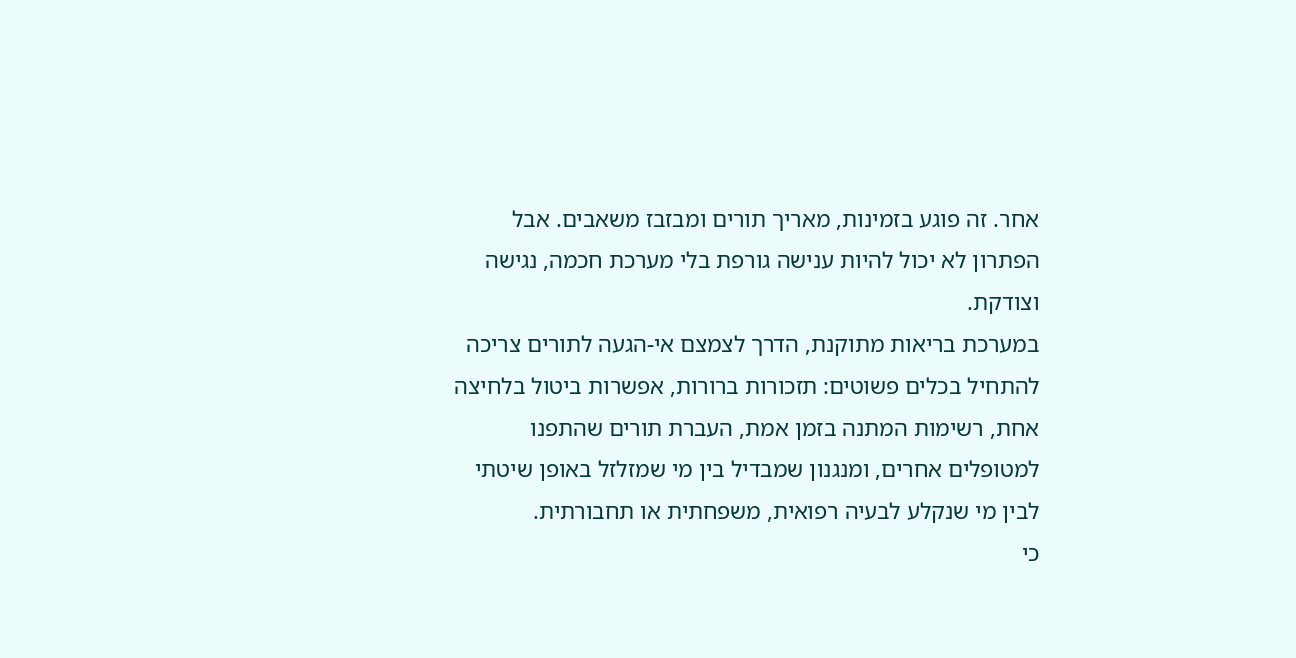אחר. זה פוגע בזמינות, מאריך תורים ומבזבז משאבים. אבל הפתרון לא יכול להיות ענישה גורפת בלי מערכת חכמה, נגישה וצודקת.
במערכת בריאות מתוקנת, הדרך לצמצם אי-הגעה לתורים צריכה להתחיל בכלים פשוטים: תזכורות ברורות, אפשרות ביטול בלחיצה אחת, רשימות המתנה בזמן אמת, העברת תורים שהתפנו למטופלים אחרים, ומנגנון שמבדיל בין מי שמזלזל באופן שיטתי לבין מי שנקלע לבעיה רפואית, משפחתית או תחבורתית.
כי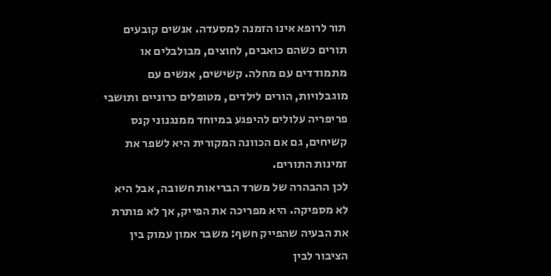תור לרופא אינו הזמנה למסעדה. אנשים קובעים תורים כשהם כואבים, לחוצים, מבולבלים או מתמודדים עם מחלה. קשישים, אנשים עם מוגבלויות, הורים לילדים, מטופלים כרוניים ותושבי פריפריה עלולים להיפגע במיוחד ממנגנוני קנס קשיחים, גם אם הכוונה המקורית היא לשפר את זמינות התורים.
לכן ההבהרה של משרד הבריאות חשובה, אבל היא לא מספיקה. היא מפריכה את הפייק, אך לא פותרת את הבעיה שהפייק חשף: משבר אמון עמוק בין הציבור לבין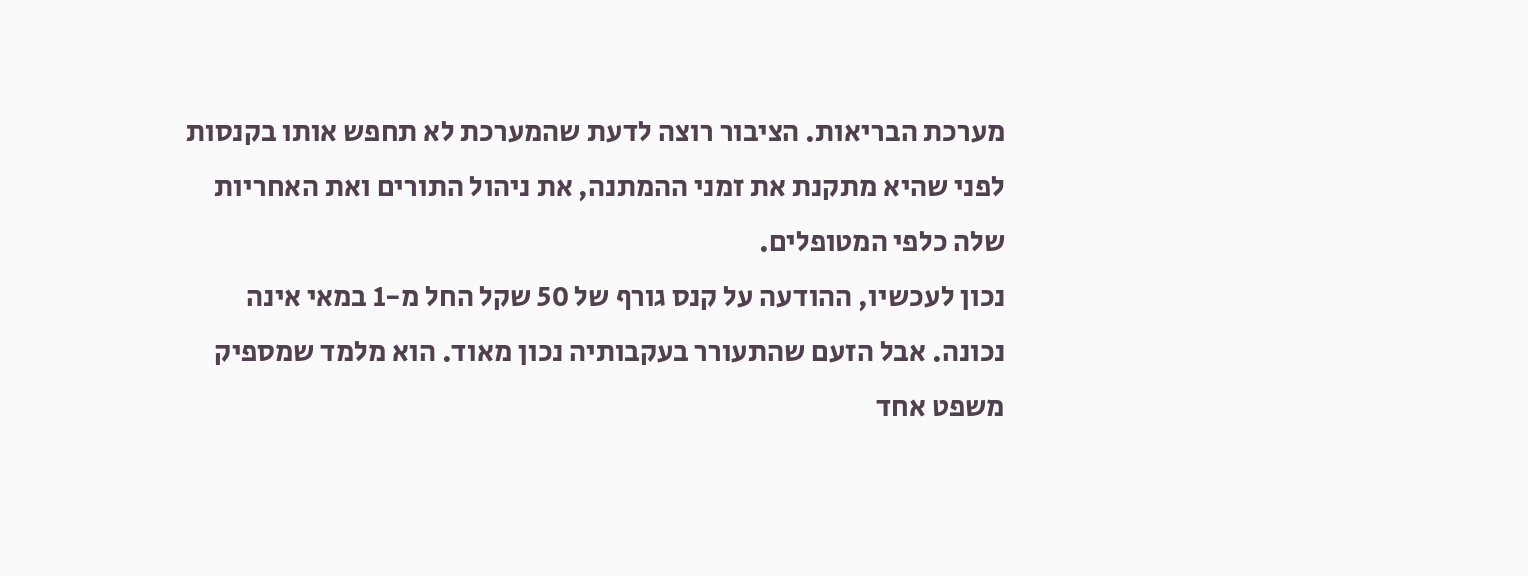מערכת הבריאות. הציבור רוצה לדעת שהמערכת לא תחפש אותו בקנסות לפני שהיא מתקנת את זמני ההמתנה, את ניהול התורים ואת האחריות שלה כלפי המטופלים.
נכון לעכשיו, ההודעה על קנס גורף של 50 שקל החל מ-1 במאי אינה נכונה. אבל הזעם שהתעורר בעקבותיה נכון מאוד. הוא מלמד שמספיק משפט אחד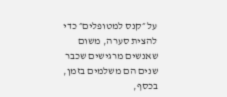על ״קנס למטופלים״ כדי להצית סערה, משום שאנשים מרגישים שכבר שנים הם משלמים בזמן, בכסף,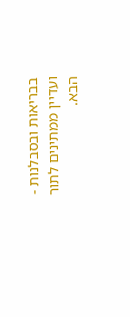בבריאות ובסבלנות - ועדיין ממתינים לתור הבא.